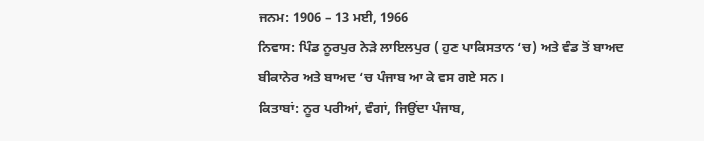ਜਨਮ: 1906 – 13 ਮਈ, 1966
ਨਿਵਾਸ: ਪਿੰਡ ਨੂਰਪੁਰ ਨੇੜੇ ਲਾਇਲਪੁਰ ( ਹੁਣ ਪਾਕਿਸਤਾਨ ‘ਚ) ਅਤੇ ਵੰਡ ਤੋਂ ਬਾਅਦ ਬੀਕਾਨੇਰ ਅਤੇ ਬਾਅਦ ‘ਚ ਪੰਜਾਬ ਆ ਕੇ ਵਸ ਗਏ ਸਨ।
ਕਿਤਾਬਾਂ: ਨੂਰ ਪਰੀਆਂ, ਵੰਗਾਂ, ਜਿਉਂਦਾ ਪੰਜਾਬ,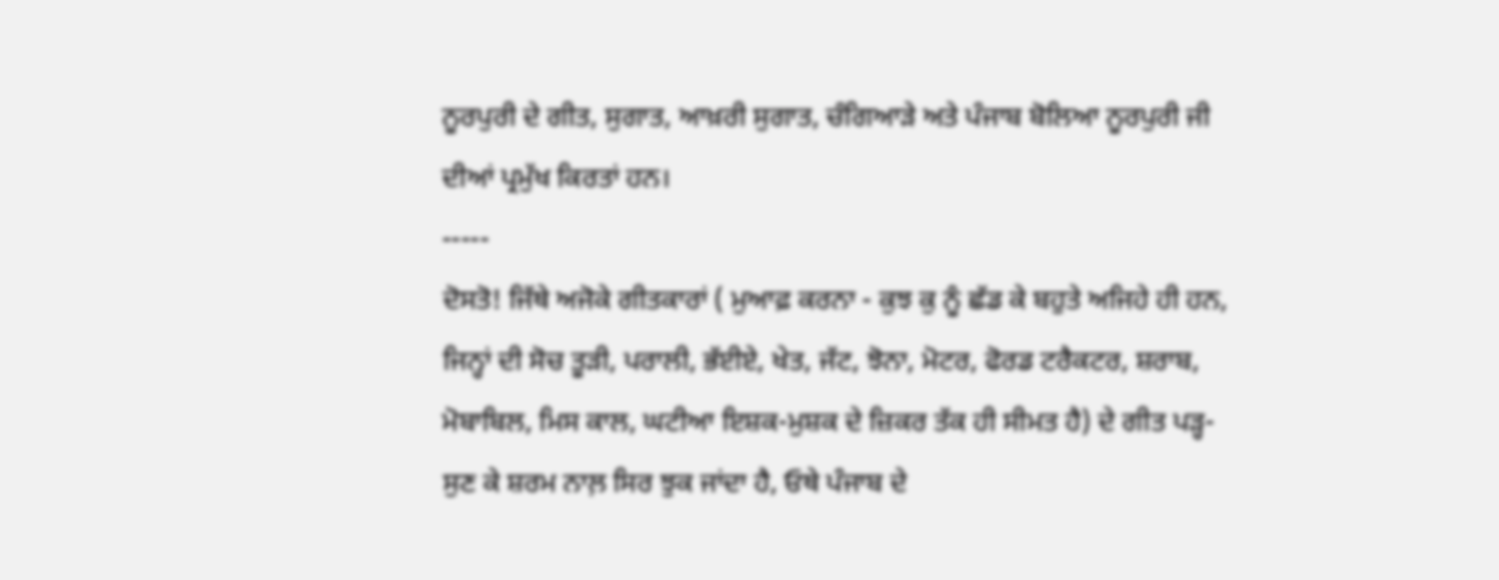ਨੂਰਪੁਰੀ ਦੇ ਗੀਤ, ਸੁਗਾਤ, ਆਖ਼ਰੀ ਸੁਗਾਤ, ਚੰਗਿਆੜੇ ਅਤੇ ਪੰਜਾਬ ਬੋਲਿਆ ਨੂਰਪੁਰੀ ਜੀ ਦੀਆਂ ਪ੍ਰਮੁੱਖ ਕਿਰਤਾਂ ਹਨ।
-----
ਦੋਸਤੋ! ਜਿੱਥੇ ਅਜੋਕੇ ਗੀਤਕਾਰਾਂ ( ਮੁਆਫ਼ ਕਰਨਾ - ਕੁਝ ਕੁ ਨੂੰ ਛੱਡ ਕੇ ਬਹੁਤੇ ਅਜਿਹੇ ਹੀ ਹਨ, ਜਿਨ੍ਹਾਂ ਦੀ ਸੋਚ ਤੂੜੀ, ਪਰਾਲੀ, ਭੱਈਏ, ਖੇਤ, ਜੱਟ, ਝੋਨਾ, ਮੋਟਰ, ਫੋਰਡ ਟਰੈਕਟਰ, ਸ਼ਰਾਬ, ਮੋਬਾਬਿਲ, ਮਿਸ ਕਾਲ, ਘਟੀਆ ਇਸ਼ਕ-ਮੁਸ਼ਕ ਦੇ ਜ਼ਿਕਰ ਤੱਕ ਹੀ ਸੀਮਤ ਹੈ) ਦੇ ਗੀਤ ਪੜ੍ਹ-ਸੁਣ ਕੇ ਸ਼ਰਮ ਨਾਲ਼ ਸਿਰ ਝੁਕ ਜਾਂਦਾ ਹੈ, ਓਥੇ ਪੰਜਾਬ ਦੇ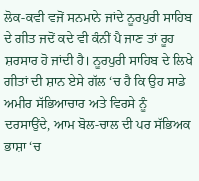ਲੋਕ-ਕਵੀ ਵਜੋਂ ਸਨਮਾਨੇ ਜਾਂਦੇ ਨੂਰਪੁਰੀ ਸਾਹਿਬ ਦੇ ਗੀਤ ਜਦੋਂ ਕਦੇ ਵੀ ਕੰਨੀਂ ਪੈ ਜਾਣ ਤਾਂ ਰੂਹ ਸ਼ਰਸਾਰ ਹੋ ਜਾਂਦੀ ਹੈ। ਨੂਰਪੁਰੀ ਸਾਹਿਬ ਦੇ ਲਿਖੇ ਗੀਤਾਂ ਦੀ ਸ਼ਾਨ ਏਸੇ ਗੱਲ ‘ਚ ਹੈ ਕਿ ਉਹ ਸਾਡੇ ਅਮੀਰ ਸੱਭਿਆਚਾਰ ਅਤੇ ਵਿਰਸੇ ਨੂੰ ਦਰਸਾਉਂਦੇ, ਆਮ ਬੋਲ-ਚਾਲ ਦੀ ਪਰ ਸੱਭਿਅਕ ਭਾਸ਼ਾ ‘ਚ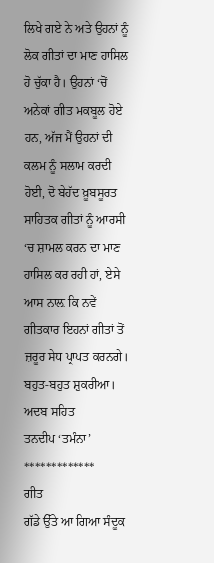ਲਿਖੇ ਗਏ ਨੇ ਅਤੇ ਉਹਨਾਂ ਨੂੰ ਲੋਕ ਗੀਤਾਂ ਦਾ ਮਾਣ ਹਾਸਿਲ ਹੋ ਚੁੱਕਾ ਹੈ। ਉਹਨਾਂ ‘ਚੋਂ ਅਨੇਕਾਂ ਗੀਤ ਮਕਬੂਲ ਹੋਏ ਹਨ, ਅੱਜ ਮੈਂ ਉਹਨਾਂ ਦੀ ਕਲਮ ਨੂੰ ਸਲਾਮ ਕਰਦੀ ਹੋਈ, ਦੋ ਬੇਹੱਦ ਖ਼ੂਬਸੂਰਤ ਸਾਹਿਤਕ ਗੀਤਾਂ ਨੂੰ ਆਰਸੀ ‘ਚ ਸ਼ਾਮਲ ਕਰਨ ਦਾ ਮਾਣ ਹਾਸਿਲ ਕਰ ਰਹੀ ਹਾਂ, ਏਸੇ ਆਸ ਨਾਲ਼ ਕਿ ਨਵੇਂ ਗੀਤਕਾਰ ਇਹਨਾਂ ਗੀਤਾਂ ਤੋਂ ਜ਼ਰੂਰ ਸੇਧ ਪ੍ਰਾਪਤ ਕਰਨਗੇ। ਬਹੁਤ-ਬਹੁਤ ਸ਼ੁਕਰੀਆ।
ਅਦਬ ਸਹਿਤ
ਤਨਦੀਪ ‘ਤਮੰਨਾ’
*************
ਗੀਤ
ਗੱਡੇ ਉੱਤੇ ਆ ਗਿਆ ਸੰਦੂਕ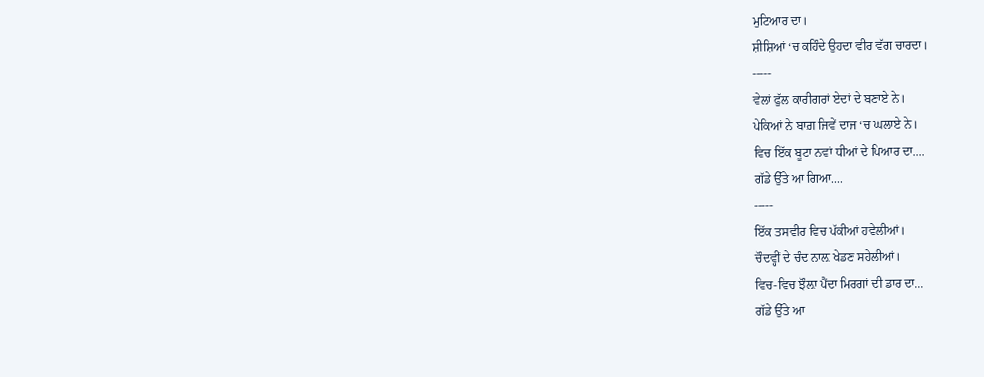ਮੁਟਿਆਰ ਦਾ।
ਸ਼ੀਸ਼ਿਆਂ ‘ਚ ਕਹਿੰਦੇ ਉਹਦਾ ਵੀਰ ਵੱਗ ਚਾਰਦਾ।
-----
ਵੇਲਾਂ ਫੁੱਲ ਕਾਰੀਗਰਾਂ ਏਦਾਂ ਦੇ ਬਣਾਏ ਨੇ।
ਪੇਕਿਆਂ ਨੇ ਬਾਗ਼ ਜਿਵੇਂ ਦਾਜ ‘ਚ ਘਲਾਏ ਨੇ।
ਵਿਚ ਇੱਕ ਬੂਟਾ ਨਵਾਂ ਧੀਆਂ ਦੇ ਪਿਆਰ ਦਾ....
ਗੱਡੇ ਉੱਤੇ ਆ ਗਿਆ....
-----
ਇੱਕ ਤਸਵੀਰ ਵਿਚ ਪੱਕੀਆਂ ਹਵੇਲੀਆਂ।
ਚੌਦਵ੍ਹੀਂ ਦੇ ਚੰਦ ਨਾਲ਼ ਖੇਡਣ ਸਹੇਲੀਆਂ।
ਵਿਚ-ਵਿਚ ਝੌਲ਼ਾ ਪੈਂਦਾ ਮਿਰਗਾਂ ਦੀ ਡਾਰ ਦਾ...
ਗੱਡੇ ਉੱਤੇ ਆ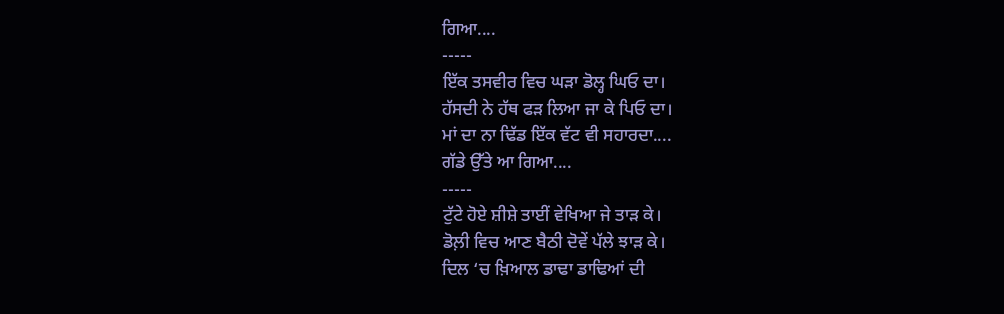ਗਿਆ....
-----
ਇੱਕ ਤਸਵੀਰ ਵਿਚ ਘੜਾ ਡੋਲ੍ਹ ਘਿਓ ਦਾ।
ਹੱਸਦੀ ਨੇ ਹੱਥ ਫੜ ਲਿਆ ਜਾ ਕੇ ਪਿਓ ਦਾ।
ਮਾਂ ਦਾ ਨਾ ਢਿੱਡ ਇੱਕ ਵੱਟ ਵੀ ਸਹਾਰਦਾ....
ਗੱਡੇ ਉੱਤੇ ਆ ਗਿਆ....
-----
ਟੁੱਟੇ ਹੋਏ ਸ਼ੀਸ਼ੇ ਤਾਈਂ ਵੇਖਿਆ ਜੇ ਤਾੜ ਕੇ।
ਡੋਲ਼ੀ ਵਿਚ ਆਣ ਬੈਠੀ ਦੋਵੇਂ ਪੱਲੇ ਝਾੜ ਕੇ।
ਦਿਲ ‘ਚ ਖ਼ਿਆਲ ਡਾਢਾ ਡਾਢਿਆਂ ਦੀ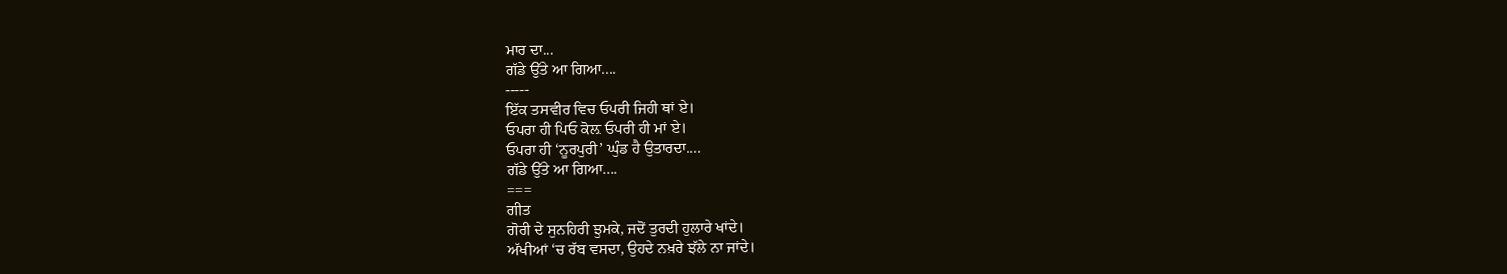ਮਾਰ ਦਾ...
ਗੱਡੇ ਉੱਤੇ ਆ ਗਿਆ....
-----
ਇੱਕ ਤਸਵੀਰ ਵਿਚ ਓਪਰੀ ਜਿਹੀ ਥਾਂ ਏ।
ਓਪਰਾ ਹੀ ਪਿਓ ਕੋਲ਼ ਓਪਰੀ ਹੀ ਮਾਂ ਏ।
ਓਪਰਾ ਹੀ ‘ਨੂਰਪੁਰੀ’ ਘੁੰਡ ਹੈ ਉਤਾਰਦਾ....
ਗੱਡੇ ਉੱਤੇ ਆ ਗਿਆ....
===
ਗੀਤ
ਗੋਰੀ ਦੇ ਸੁਨਹਿਰੀ ਝੁਮਕੇ, ਜਦੋਂ ਤੁਰਦੀ ਹੁਲਾਰੇ ਖਾਂਦੇ।
ਅੱਖੀਆਂ ‘ਚ ਰੱਬ ਵਸਦਾ, ਉਹਦੇ ਨਖ਼ਰੇ ਝੱਲੇ ਨਾ ਜਾਂਦੇ।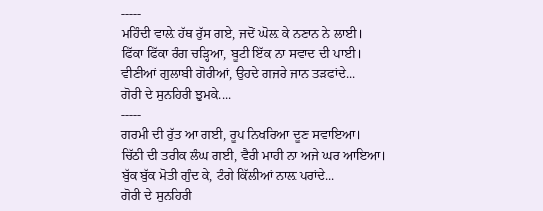-----
ਮਹਿੰਦੀ ਵਾਲ਼ੇ ਹੱਥ ਰੁੱਸ ਗਏ, ਜਦੋਂ ਘੋਲ਼ ਕੇ ਨਣਾਨ ਨੇ ਲਾਈ।
ਫਿੱਕਾ ਫਿੱਕਾ ਰੰਗ ਚੜ੍ਹਿਆ, ਬੂਟੀ ਇੱਕ ਨਾ ਸਵਾਦ ਦੀ ਪਾਈ।
ਵੀਣੀਆਂ ਗੁਲਾਬੀ ਗੋਰੀਆਂ, ਉਹਦੇ ਗਜਰੇ ਜਾਨ ਤੜਫਾਂਦੇ...
ਗੋਰੀ ਦੇ ਸੁਨਹਿਰੀ ਝੁਮਕੇ....
-----
ਗਰਮੀ ਦੀ ਰੁੱਤ ਆ ਗਈ, ਰੂਪ ਨਿਖਰਿਆ ਦੂਣ ਸਵਾਇਆ।
ਚਿੱਠੀ ਦੀ ਤਰੀਕ ਲੰਘ ਗਈ, ਵੈਰੀ ਮਾਹੀ ਨਾ ਅਜੇ ਘਰ ਆਇਆ।
ਬੁੱਕ ਬੁੱਕ ਮੋਤੀ ਗੁੰਦ ਕੇ, ਟੰਗੇ ਕਿੱਲੀਆਂ ਨਾਲ਼ ਪਰਾਂਦੇ...
ਗੋਰੀ ਦੇ ਸੁਨਹਿਰੀ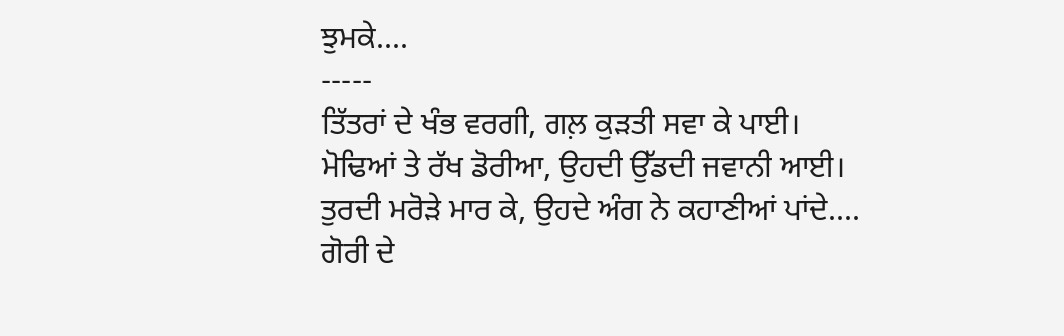ਝੁਮਕੇ....
-----
ਤਿੱਤਰਾਂ ਦੇ ਖੰਭ ਵਰਗੀ, ਗਲ਼ ਕੁੜਤੀ ਸਵਾ ਕੇ ਪਾਈ।
ਮੋਢਿਆਂ ਤੇ ਰੱਖ ਡੋਰੀਆ, ਉਹਦੀ ਉੱਡਦੀ ਜਵਾਨੀ ਆਈ।
ਤੁਰਦੀ ਮਰੋੜੇ ਮਾਰ ਕੇ, ਉਹਦੇ ਅੰਗ ਨੇ ਕਹਾਣੀਆਂ ਪਾਂਦੇ....
ਗੋਰੀ ਦੇ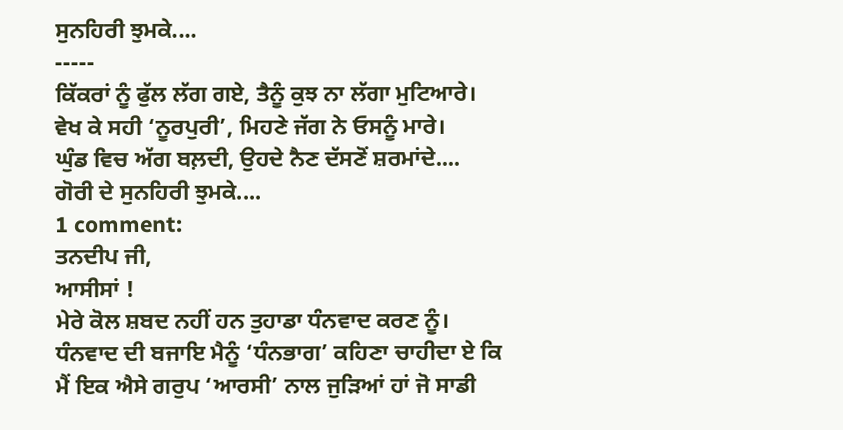ਸੁਨਹਿਰੀ ਝੁਮਕੇ....
-----
ਕਿੱਕਰਾਂ ਨੂੰ ਫੁੱਲ ਲੱਗ ਗਏ, ਤੈਨੂੰ ਕੁਝ ਨਾ ਲੱਗਾ ਮੁਟਿਆਰੇ।
ਵੇਖ ਕੇ ਸਹੀ ‘ਨੂਰਪੁਰੀ’, ਮਿਹਣੇ ਜੱਗ ਨੇ ਓਸਨੂੰ ਮਾਰੇ।
ਘੁੰਡ ਵਿਚ ਅੱਗ ਬਲ਼ਦੀ, ਉਹਦੇ ਨੈਣ ਦੱਸਣੋਂ ਸ਼ਰਮਾਂਦੇ....
ਗੋਰੀ ਦੇ ਸੁਨਹਿਰੀ ਝੁਮਕੇ....
1 comment:
ਤਨਦੀਪ ਜੀ,
ਆਸੀਸਾਂ !
ਮੇਰੇ ਕੋਲ ਸ਼ਬਦ ਨਹੀਂ ਹਨ ਤੁਹਾਡਾ ਧੰਨਵਾਦ ਕਰਣ ਨੂੰ। ਧੰਨਵਾਦ ਦੀ ਬਜਾਇ ਮੈਨੂੰ ‘ਧੰਨਭਾਗ’ ਕਹਿਣਾ ਚਾਹੀਦਾ ਏ ਕਿ ਮੈਂ ਇਕ ਐਸੇ ਗਰੁਪ ‘ਆਰਸੀ’ ਨਾਲ ਜੁੜਿਆਂ ਹਾਂ ਜੋ ਸਾਡੀ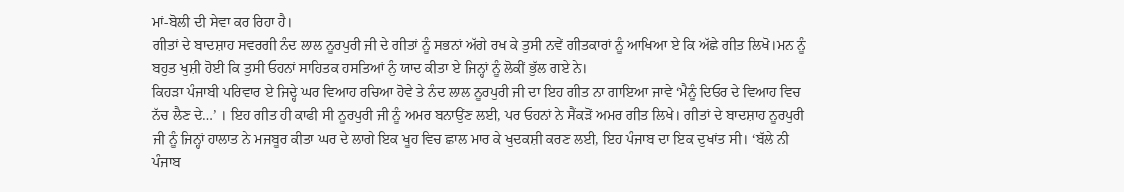ਮਾਂ-ਬੋਲੀ ਦੀ ਸੇਵਾ ਕਰ ਰਿਹਾ ਹੈ।
ਗੀਤਾਂ ਦੇ ਬਾਦਸ਼ਾਹ ਸਵਰਗੀ ਨੰਦ ਲਾਲ ਨੂਰਪੁਰੀ ਜੀ ਦੇ ਗੀਤਾਂ ਨੂੰ ਸਭਨਾਂ ਅੱਗੇ ਰਖ ਕੇ ਤੁਸੀ ਨਵੇਂ ਗੀਤਕਾਰਾਂ ਨੂੰ ਆਖਿਆ ਏ ਕਿ ਅੱਛੇ ਗੀਤ ਲਿਖੋ।ਮਨ ਨੂੰ ਬਹੁਤ ਖੁਸ਼ੀ ਹੋਈ ਕਿ ਤੁਸੀ ਓਹਨਾਂ ਸਾਹਿਤਕ ਹਸਤਿਆਂ ਨੁੰ ਯਾਦ ਕੀਤਾ ਏ ਜਿਨ੍ਹਾਂ ਨੂੰ ਲੋਕੀਂ ਭੁੱਲ ਗਏ ਨੇ।
ਕਿਹੜਾ ਪੰਜਾਬੀ ਪਰਿਵਾਰ ਏ ਜਿਦ੍ਹੇ ਘਰ ਵਿਆਹ ਰਚਿਆ ਹੋਵੇ ਤੇ ਨੰਦ ਲਾਲ ਨੂਰਪੁਰੀ ਜੀ ਦਾ ਇਹ ਗੀਤ ਨਾ ਗਾਇਆ ਜਾਵੇ ‘ਮੈਨੂੰ ਦਿਓਰ ਦੇ ਵਿਆਹ ਵਿਚ ਨੱਚ ਲੈਣ ਦੇ…’ । ਇਹ ਗੀਤ ਹੀ ਕਾਫੀ ਸੀ ਨੂਰਪੁਰੀ ਜੀ ਨੂੰ ਅਮਰ ਬਨਾਉਂਣ ਲਈ, ਪਰ ਓਹਨਾਂ ਨੇ ਸੈਂਕੜੋਂ ਅਮਰ ਗੀਤ ਲਿਖੇ। ਗੀਤਾਂ ਦੇ ਬਾਦਸ਼ਾਹ ਨੂਰਪੁਰੀ ਜੀ ਨੂੰ ਜਿਨ੍ਹਾਂ ਹਾਲਾਤ ਨੇ ਮਜਬੂਰ ਕੀਤਾ ਘਰ ਦੇ ਲਾਗੇ ਇਕ ਖੂਹ ਵਿਚ ਛਾਲ ਮਾਰ ਕੇ ਖੁਦਕਸ਼ੀ ਕਰਣ ਲਈ, ਇਹ ਪੰਜਾਬ ਦਾ ਇਕ ਦੁਖਾਂਤ ਸੀ। ‘ਬੱਲੇ ਨੀ ਪੰਜਾਬ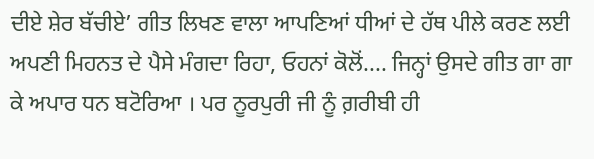ਦੀਏ ਸ਼ੇਰ ਬੱਚੀਏ’ ਗੀਤ ਲਿਖਣ ਵਾਲਾ ਆਪਣਿਆਂ ਧੀਆਂ ਦੇ ਹੱਥ ਪੀਲੇ ਕਰਣ ਲਈ ਅਪਣੀ ਮਿਹਨਤ ਦੇ ਪੈਸੇ ਮੰਗਦਾ ਰਿਹਾ, ਓਹਨਾਂ ਕੋਲੋਂ.... ਜਿਨ੍ਹਾਂ ਉਸਦੇ ਗੀਤ ਗਾ ਗਾ ਕੇ ਅਪਾਰ ਧਨ ਬਟੋਰਿਆ । ਪਰ ਨੂਰਪੁਰੀ ਜੀ ਨੂੰ ਗ਼ਰੀਬੀ ਹੀ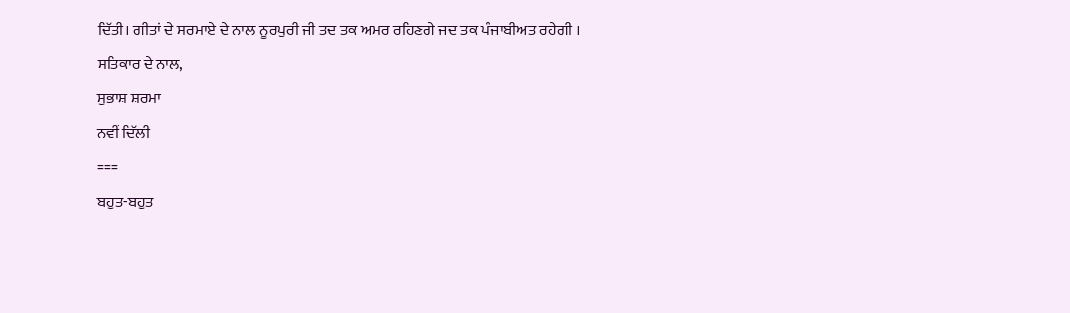ਦਿੱਤੀ। ਗੀਤਾਂ ਦੇ ਸਰਮਾਏ ਦੇ ਨਾਲ ਨੂਰਪੁਰੀ ਜੀ ਤਦ ਤਕ ਅਮਰ ਰਹਿਣਗੇ ਜਦ ਤਕ ਪੰਜਾਬੀਅਤ ਰਹੇਗੀ ।
ਸਤਿਕਾਰ ਦੇ ਨਾਲ,
ਸੁਭਾਸ਼ ਸ਼ਰਮਾ
ਨਵੀਂ ਦਿੱਲੀ
===
ਬਹੁਤ-ਬਹੁਤ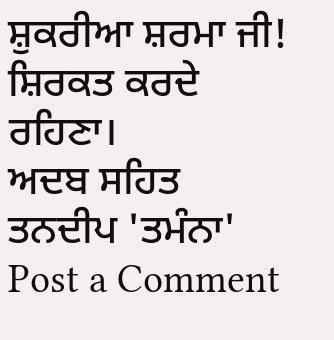ਸ਼ੁਕਰੀਆ ਸ਼ਰਮਾ ਜੀ! ਸ਼ਿਰਕਤ ਕਰਦੇ ਰਹਿਣਾ।
ਅਦਬ ਸਹਿਤ
ਤਨਦੀਪ 'ਤਮੰਨਾ'
Post a Comment